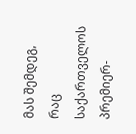მას შემდეგ, რაც საქართველოს პრემიერ-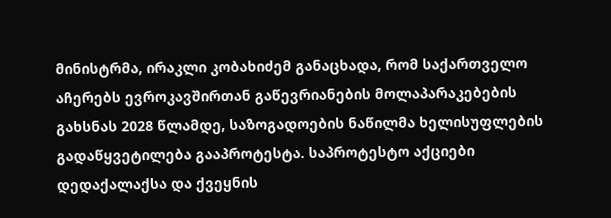მინისტრმა, ირაკლი კობახიძემ განაცხადა, რომ საქართველო აჩერებს ევროკავშირთან გაწევრიანების მოლაპარაკებების გახსნას 2028 წლამდე, საზოგადოების ნაწილმა ხელისუფლების გადაწყვეტილება გააპროტესტა. საპროტესტო აქციები დედაქალაქსა და ქვეყნის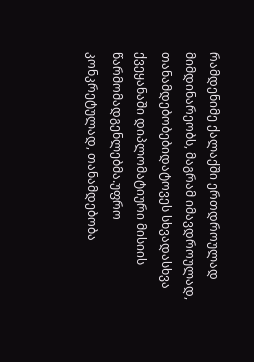რამდენიმე ქალაქში ერთდროულად მიმდინარეობს, მაგრამ იმავდროულად, თანამდებობებიდატოვეს სხვადასხვა ქვეყანაში დიპლომატიური მისიის წარმომადგენლებმა.უფრო კონკრეტულად, თანამდებობა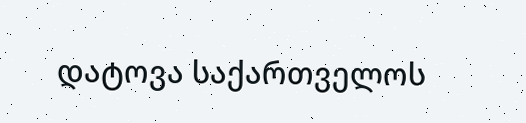დატოვა საქართველოს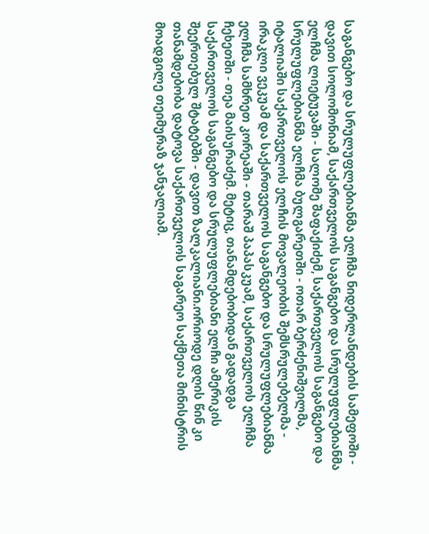საგანგებო და სრულუფლებიანმა ელჩმა ნიდერლანდების სამეფოში - დავით სოლომონიამ, საქართველოს საგანგებო და სრულუფლებიანმა ელჩმა ლიეტუვაში - სალომე შაფაქიძემ, საქართველოს საგანგებო და სრულუფლებიანმა ელჩმა ბულგარეთში - ოთარ ბერძენიშვილმა, იტალიაში საქართველოს ელჩის მოვალეობის შემსრულებელმა - ირაკლი ვეკუამ და საქართველოს საგანგებო და სრულუფლებიანმა ელჩმა სამხრეთ კორეაში - თარაშ პაპასკუამ, საქართველოს ელჩმა ჩეხეთში - თეა მაისურაძემ. მეტიც, თანამდებობიდან გადადგა საქართველოს საგანგებო და სრულუფლებიანი ელჩი ამერიკის შეერთებულ შტატებში - დავით ზალკალიანი.ორიოდე დღის წინ კი თანამდებობა დატოვა საქართველოს საგარეო საქმეთა მინისტრის მოადგილე თეიმურაზ ჯანჯალიამ.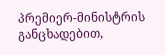პრემიერ-მინისტრის განცხადებით,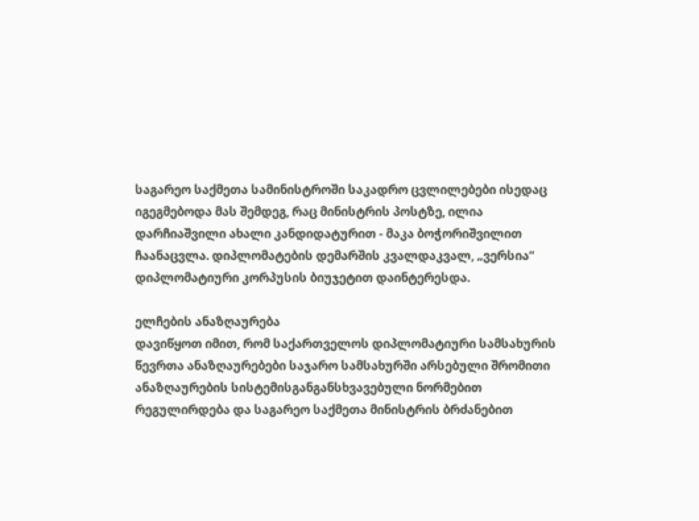საგარეო საქმეთა სამინისტროში საკადრო ცვლილებები ისედაც იგეგმებოდა მას შემდეგ, რაც მინისტრის პოსტზე, ილია დარჩიაშვილი ახალი კანდიდატურით - მაკა ბოჭორიშვილით ჩაანაცვლა. დიპლომატების დემარშის კვალდაკვალ, „ვერსია“ დიპლომატიური კორპუსის ბიუჯეტით დაინტერესდა.

ელჩების ანაზღაურება
დავიწყოთ იმით, რომ საქართველოს დიპლომატიური სამსახურის წევრთა ანაზღაურებები საჯარო სამსახურში არსებული შრომითი ანაზღაურების სისტემისგანგანსხვავებული ნორმებით რეგულირდება და საგარეო საქმეთა მინისტრის ბრძანებით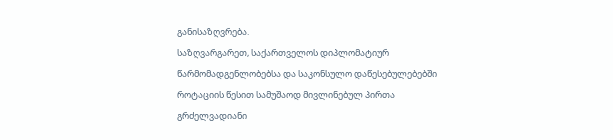განისაზღვრება.
საზღვარგარეთ, საქართველოს დიპლომატიურ წარმომადგენლობებსა და საკონსულო დაწესებულებებში როტაციის წესით სამუშაოდ მივლინებულ პირთა გრძელვადიანი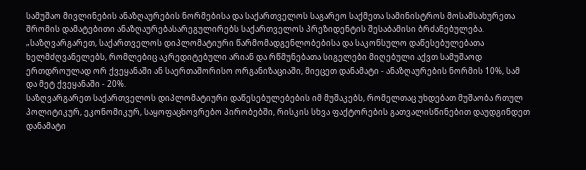სამუშაო მივლინების ანაზღაურების ნორმებისა და საქართველოს საგარეო საქმეთა სამინისტროს მოსამსახურეთა შრომის დამატებითი ანაზღაურებასარეგულირებს საქართველოს პრეზიდენტის შესაბამისი ბრძანებულება.
„საზღვარგარეთ, საქართველოს დიპლომატიური წარმომადგენლობებისა და საკონსულო დაწესებულებათა ხელმძღვანელებს, რომლებიც აკრედიტებული არიან და რწმუნებათა სიგელები მიღებული აქვთ სამუშაოდ ერთდროულად ორ ქვეყანაში ან საერთაშორისო ორგანიზაციაში, მიეცეთ დანამატი - ანაზღაურების ნორმის 10%, სამ და მეტ ქვეყანაში - 20%.
საზღვარგარეთ საქართველოს დიპლომატიური დაწესებულებების იმ მუშაკებს, რომელთაც უხდებათ მუშაობა რთულ პოლიტიკურ, ეკონომიკურ, საყოფაცხოვრებო პირობებში, რისკის სხვა ფაქტორების გათვალისწინებით დაუდგინდეთ დანამატი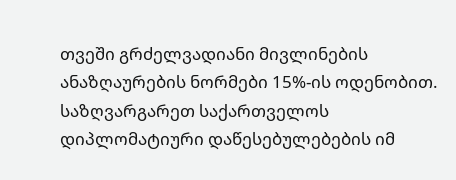თვეში გრძელვადიანი მივლინების ანაზღაურების ნორმები 15%-ის ოდენობით.
საზღვარგარეთ საქართველოს დიპლომატიური დაწესებულებების იმ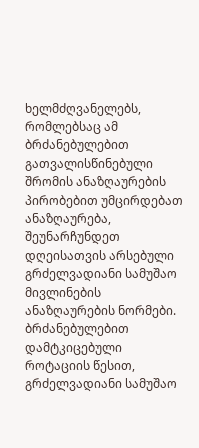ხელმძღვანელებს, რომლებსაც ამ ბრძანებულებით გათვალისწინებული შრომის ანაზღაურების პირობებით უმცირდებათ ანაზღაურება, შეუნარჩუნდეთ დღეისათვის არსებული გრძელვადიანი სამუშაო მივლინების ანაზღაურების ნორმები.
ბრძანებულებით დამტკიცებული როტაციის წესით, გრძელვადიანი სამუშაო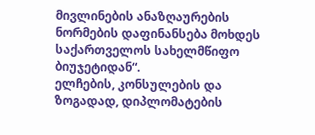მივლინების ანაზღაურების ნორმების დაფინანსება მოხდეს საქართველოს სახელმწიფო ბიუჯეტიდან“.
ელჩების, კონსულების და ზოგადად, დიპლომატების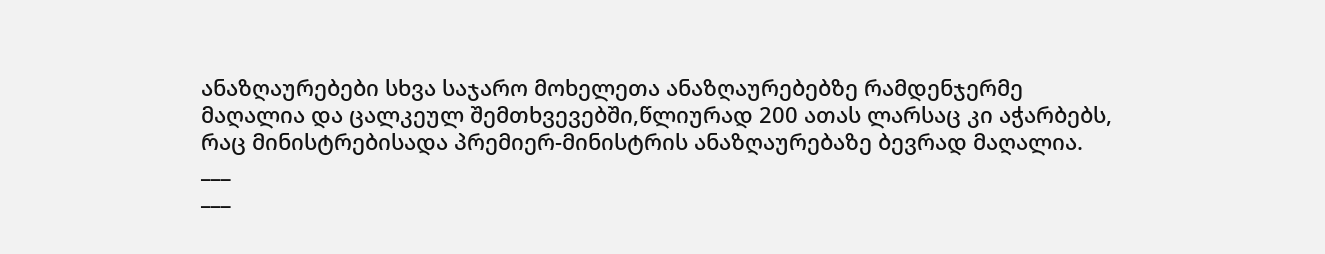ანაზღაურებები სხვა საჯარო მოხელეთა ანაზღაურებებზე რამდენჯერმე მაღალია და ცალკეულ შემთხვევებში,წლიურად 200 ათას ლარსაც კი აჭარბებს, რაც მინისტრებისადა პრემიერ-მინისტრის ანაზღაურებაზე ბევრად მაღალია.
___
___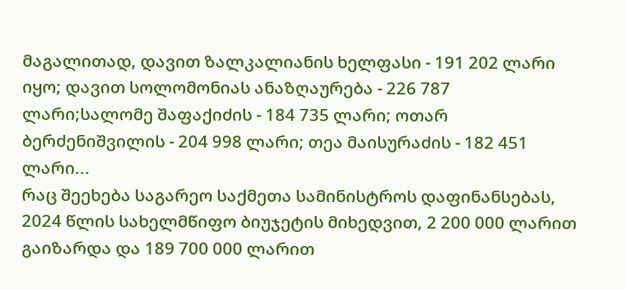მაგალითად, დავით ზალკალიანის ხელფასი - 191 202 ლარი იყო; დავით სოლომონიას ანაზღაურება - 226 787 ლარი;სალომე შაფაქიძის - 184 735 ლარი; ოთარ ბერძენიშვილის - 204 998 ლარი; თეა მაისურაძის - 182 451 ლარი...
რაც შეეხება საგარეო საქმეთა სამინისტროს დაფინანსებას, 2024 წლის სახელმწიფო ბიუჯეტის მიხედვით, 2 200 000 ლარით გაიზარდა და 189 700 000 ლარით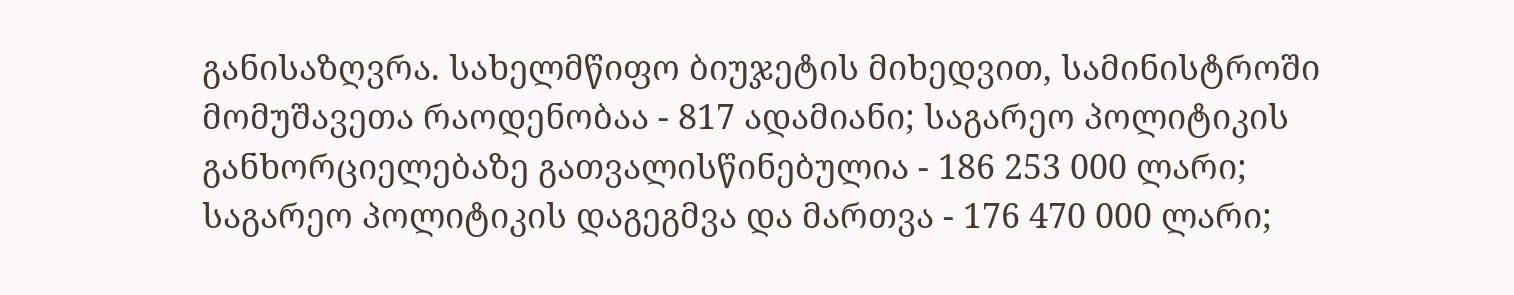განისაზღვრა. სახელმწიფო ბიუჯეტის მიხედვით, სამინისტროში მომუშავეთა რაოდენობაა - 817 ადამიანი; საგარეო პოლიტიკის განხორციელებაზე გათვალისწინებულია - 186 253 000 ლარი; საგარეო პოლიტიკის დაგეგმვა და მართვა - 176 470 000 ლარი;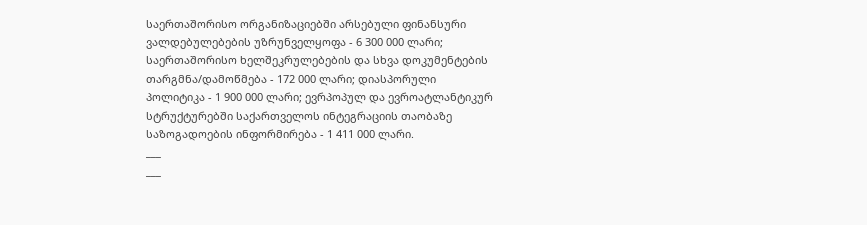საერთაშორისო ორგანიზაციებში არსებული ფინანსური ვალდებულებების უზრუნველყოფა - 6 300 000 ლარი; საერთაშორისო ხელშეკრულებების და სხვა დოკუმენტების თარგმნა/დამოწმება - 172 000 ლარი; დიასპორული პოლიტიკა - 1 900 000 ლარი; ევრპოპულ და ევროატლანტიკურ სტრუქტურებში საქართველოს ინტეგრაციის თაობაზე საზოგადოების ინფორმირება - 1 411 000 ლარი.
___
___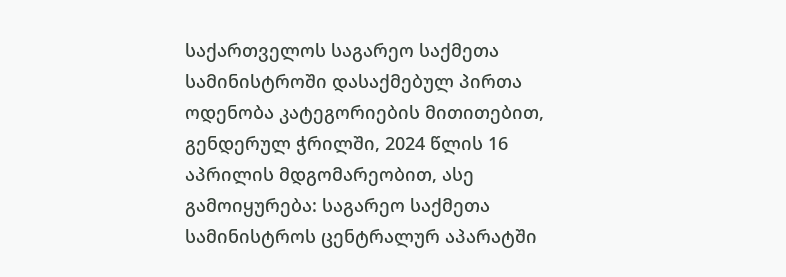საქართველოს საგარეო საქმეთა სამინისტროში დასაქმებულ პირთა ოდენობა კატეგორიების მითითებით, გენდერულ ჭრილში, 2024 წლის 16 აპრილის მდგომარეობით, ასე გამოიყურება: საგარეო საქმეთა სამინისტროს ცენტრალურ აპარატში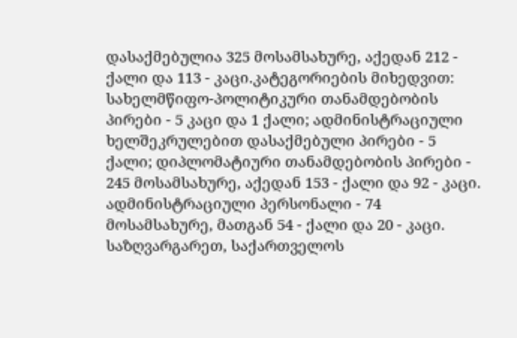დასაქმებულია 325 მოსამსახურე, აქედან 212 - ქალი და 113 - კაცი.კატეგორიების მიხედვით: სახელმწიფო-პოლიტიკური თანამდებობის პირები - 5 კაცი და 1 ქალი; ადმინისტრაციული ხელშეკრულებით დასაქმებული პირები - 5 ქალი; დიპლომატიური თანამდებობის პირები - 245 მოსამსახურე, აქედან 153 - ქალი და 92 - კაცი.
ადმინისტრაციული პერსონალი - 74 მოსამსახურე, მათგან 54 - ქალი და 20 - კაცი.
საზღვარგარეთ, საქართველოს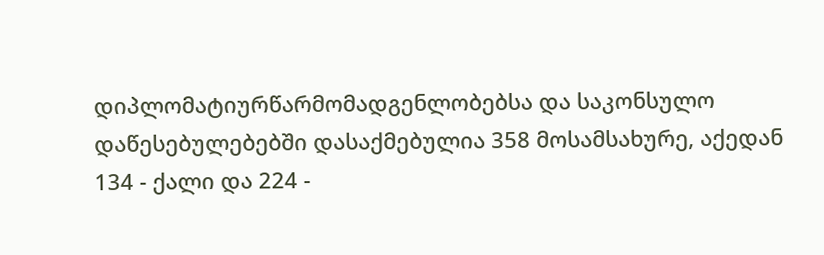დიპლომატიურწარმომადგენლობებსა და საკონსულო დაწესებულებებში დასაქმებულია 358 მოსამსახურე, აქედან 134 - ქალი და 224 -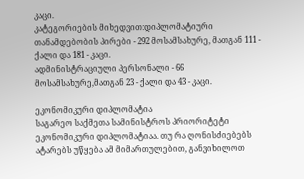კაცი.
კატეგორიების მიხედვით:დიპლომატიური თანამდებობის პირები - 292 მოსამსახურე, მათგან 111 - ქალი და 181 - კაცი.
ადმინისტრაციული პერსონალი - 66 მოსამსახურე,მათგან 23 - ქალი და 43 - კაცი.

ეკონომიკური დიპლომატია
საგარეო საქმეთა სამინისტროს პრიორიტეტი ეკონომიკური დიპლომატიაა. თუ რა ღონისძიებებს ატარებს უწყება ამ მიმართულებით, განვიხილოთ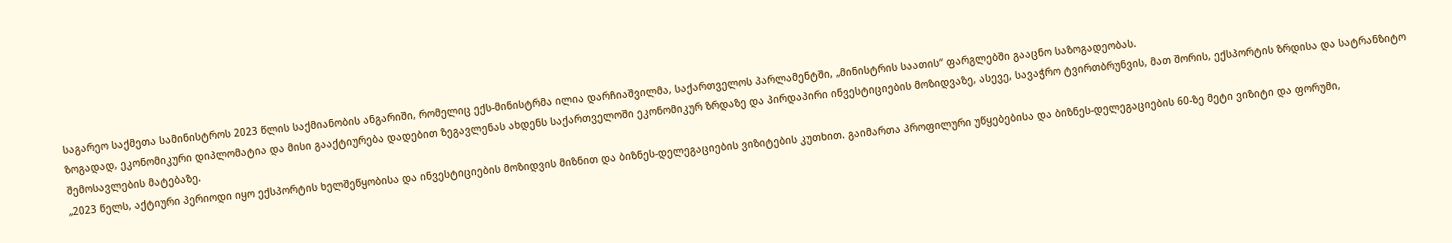საგარეო საქმეთა სამინისტროს 2023 წლის საქმიანობის ანგარიში, რომელიც ექს-მინისტრმა ილია დარჩიაშვილმა, საქართველოს პარლამენტში, „მინისტრის საათის“ ფარგლებში გააცნო საზოგადეობას.
ზოგადად, ეკონომიკური დიპლომატია და მისი გააქტიურება დადებით ზეგავლენას ახდენს საქართველოში ეკონომიკურ ზრდაზე და პირდაპირი ინვესტიციების მოზიდვაზე, ასევე, სავაჭრო ტვირთბრუნვის, მათ შორის, ექსპორტის ზრდისა და სატრანზიტო შემოსავლების მატებაზე.
„2023 წელს, აქტიური პერიოდი იყო ექსპორტის ხელშეწყობისა და ინვესტიციების მოზიდვის მიზნით და ბიზნეს-დელეგაციების ვიზიტების კუთხით. გაიმართა პროფილური უწყებებისა და ბიზნეს-დელეგაციების 60-ზე მეტი ვიზიტი და ფორუმი,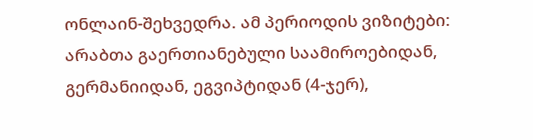ონლაინ-შეხვედრა. ამ პერიოდის ვიზიტები: არაბთა გაერთიანებული საამიროებიდან, გერმანიიდან, ეგვიპტიდან (4-ჯერ),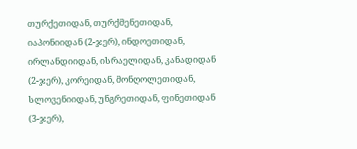თურქეთიდან, თურქმენეთიდან, იაპონიიდან (2-ჯერ), ინდოეთიდან, ირლანდიიდან, ისრაელიდან, კანადიდან (2-ჯერ), კორეიდან, მონღოლეთიდან, სლოვენიიდან, უნგრეთიდან, ფინეთიდან (3-ჯერ),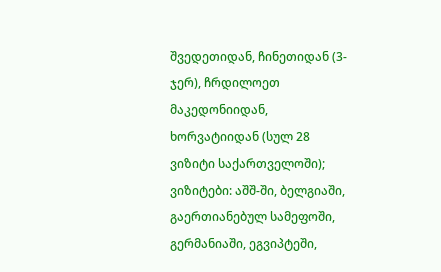შვედეთიდან, ჩინეთიდან (3-ჯერ), ჩრდილოეთ მაკედონიიდან, ხორვატიიდან (სულ 28 ვიზიტი საქართველოში); ვიზიტები: აშშ-ში, ბელგიაში, გაერთიანებულ სამეფოში, გერმანიაში, ეგვიპტეში,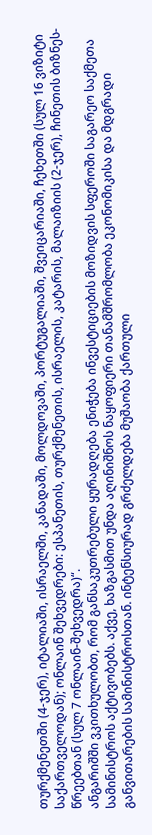თურქმენეთში (4-ჯერ), იტალიაში, ისრაელში, კანადაში, მოლდოვაში, პორტუგალიაში, შვეიცარიაში, ჩეხეთში (სულ 16 ვიზიტი საქართველოდან); ონლაინ შეხვედრები: ესპანეთის, თურქმენეთის, ისრაელის, კატარის, მალაიზიის (2-ჯერ), ჩინეთის ბიზნეს-წრეებთან (სულ 7 ონლაინ-შეხვედრა)“.
ანგარიშში ვკითხულობთ, რომ განსაკუთრებული ყურადღება ენიჭება ინვესტიციების მოზიდვის სფეროში საგარეო საქმეთა სამინისტროს აქტივობებს. აქვე, ხაზგასმით უნდა აღინიშნოს ნაყოფიერი თანამშრომლობა ეკონომიკისა და მდგრადი განვითარების სამინისტროსთან. ინტენსიურად გრძელდება მუშაობა ქართული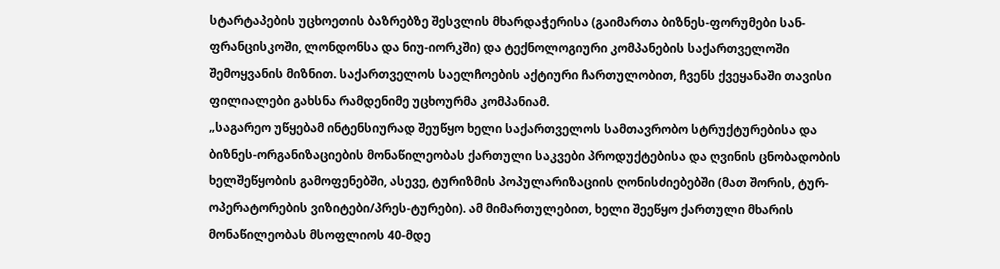სტარტაპების უცხოეთის ბაზრებზე შესვლის მხარდაჭერისა (გაიმართა ბიზნეს-ფორუმები სან-ფრანცისკოში, ლონდონსა და ნიუ-იორკში) და ტექნოლოგიური კომპანების საქართველოში შემოყვანის მიზნით. საქართველოს საელჩოების აქტიური ჩართულობით, ჩვენს ქვეყანაში თავისი ფილიალები გახსნა რამდენიმე უცხოურმა კომპანიამ.
„საგარეო უწყებამ ინტენსიურად შეუწყო ხელი საქართველოს სამთავრობო სტრუქტურებისა და ბიზნეს-ორგანიზაციების მონაწილეობას ქართული საკვები პროდუქტებისა და ღვინის ცნობადობის ხელშეწყობის გამოფენებში, ასევე, ტურიზმის პოპულარიზაციის ღონისძიებებში (მათ შორის, ტურ-ოპერატორების ვიზიტები/პრეს-ტურები). ამ მიმართულებით, ხელი შეეწყო ქართული მხარის მონაწილეობას მსოფლიოს 40-მდე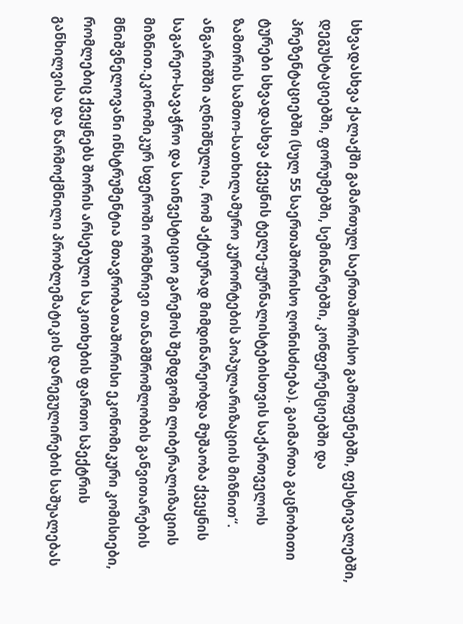სხვადასხვა ქალაქში გამართულ საერთაშორისო გამოფენებში, ფესტივალებში, დეგუსტაციებში, ფორუმებში, სემინარებში, კონფერენციებში და პრეზენტაციებში (სულ 55 საერთაშორისო ღონისძიება). გაიმართა გაცნობითი ტურები სხვადასხვა ქვეყნის ტელე-ჟურნალისტებისთვის საქართველოს ზამთრის სამთო-სათხილამურო კურორტების პოპულარიზაციის მიზნით“.
ანგარიშში აღნიშნულია, რომ აქტიურად მიმდინარეობდა მუშაობა ქვეყნის საგარეო-სავაჭრო და საინვესტიციო გარემოს შემდგომი ლიბერალიზაციის მიზნით.ეკონომიკურ სფეროში ორმხრივი თანამშრომლობის განვითარების მნიშვნელოვანი ინსტრუმენტია მთავრობათაშორისი ეკონომიკური კომისიები, რომლებიც ქვეყნებს შორის არსებული საკითხების ფართო სპექტრის განხილვისა და წარმოქმნილი პრობლემატიკის დარეგულირების საშუალებას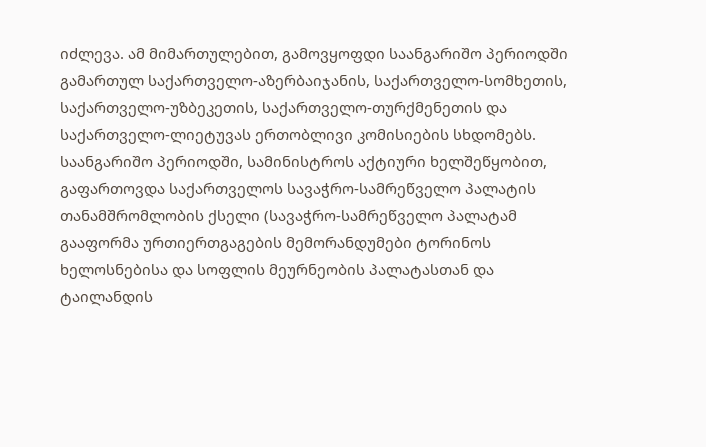იძლევა. ამ მიმართულებით, გამოვყოფდი საანგარიშო პერიოდში გამართულ საქართველო-აზერბაიჯანის, საქართველო-სომხეთის, საქართველო-უზბეკეთის, საქართველო-თურქმენეთის და საქართველო-ლიეტუვას ერთობლივი კომისიების სხდომებს.
საანგარიშო პერიოდში, სამინისტროს აქტიური ხელშეწყობით, გაფართოვდა საქართველოს სავაჭრო-სამრეწველო პალატის თანამშრომლობის ქსელი (სავაჭრო-სამრეწველო პალატამ გააფორმა ურთიერთგაგების მემორანდუმები ტორინოს ხელოსნებისა და სოფლის მეურნეობის პალატასთან და ტაილანდის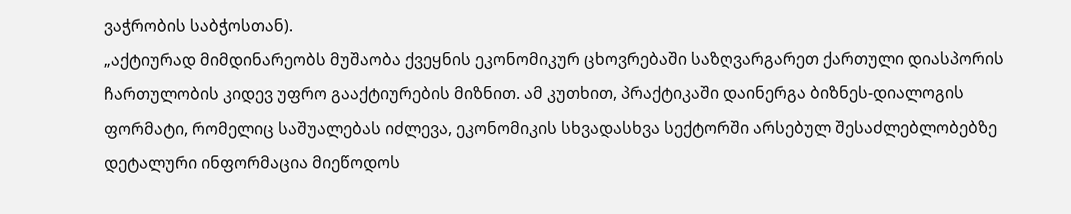ვაჭრობის საბჭოსთან).
„აქტიურად მიმდინარეობს მუშაობა ქვეყნის ეკონომიკურ ცხოვრებაში საზღვარგარეთ ქართული დიასპორის ჩართულობის კიდევ უფრო გააქტიურების მიზნით. ამ კუთხით, პრაქტიკაში დაინერგა ბიზნეს-დიალოგის ფორმატი, რომელიც საშუალებას იძლევა, ეკონომიკის სხვადასხვა სექტორში არსებულ შესაძლებლობებზე დეტალური ინფორმაცია მიეწოდოს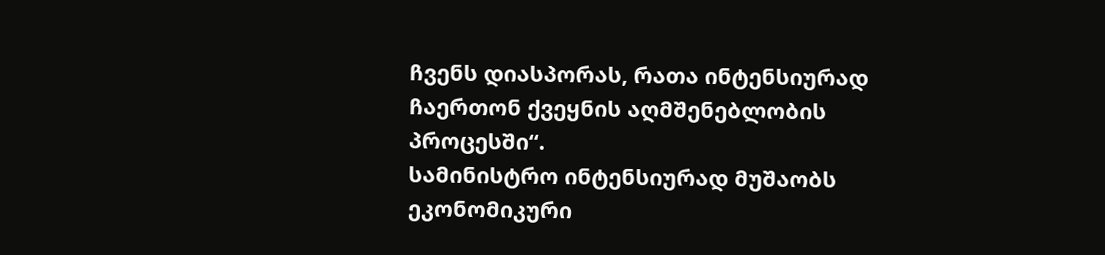ჩვენს დიასპორას, რათა ინტენსიურად ჩაერთონ ქვეყნის აღმშენებლობის პროცესში“.
სამინისტრო ინტენსიურად მუშაობს ეკონომიკური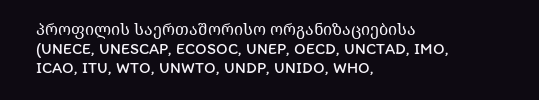პროფილის საერთაშორისო ორგანიზაციებისა (UNECE, UNESCAP, ECOSOC, UNEP, OECD, UNCTAD, IMO, ICAO, ITU, WTO, UNWTO, UNDP, UNIDO, WHO,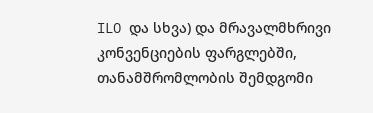ILO და სხვა) და მრავალმხრივი კონვენციების ფარგლებში, თანამშრომლობის შემდგომი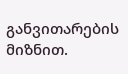განვითარების მიზნით.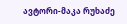ავტორი-მაკა რუხაძე